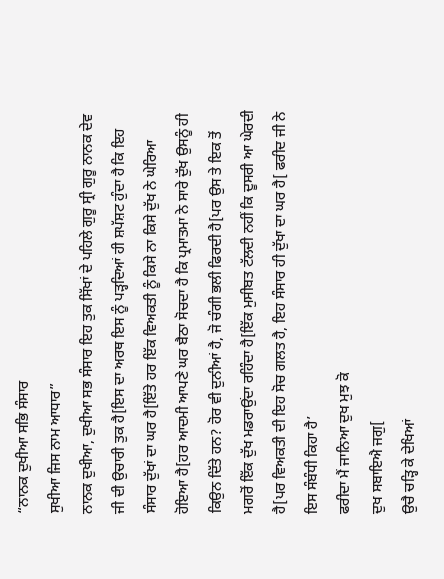“ਨਾਨਕ ਦੁਖੀਆ ਸਭਿ ਸੰਸਾਰ
ਸੁਖੀਆ ਜਿਸ ਨਾਮ ਆਧਾਰ”
ਨਾਨਕ ਦੁਖੀਆ, ਦੁਖੀਆ ਸਭ ਸੰਸਾਰ ਇਹ ਤੁਕ ਸਿੱਖਾਂ ਦੇ ਪਹਿਲੇ ਗੁਰੂ ਸ੍ਰੀ ਗੁਰੂ ਨਾਨਕ ਦੇਵ ਜੀ ਦੀ ਉਚਾਰੀ ਤੁਕ ਹੈ[ਇਸ ਦਾ ਅਰਥ ਇਸ ਨੂੰ ਪੜ੍ਹਦਿਆਂ ਹੀ ਸ਼ਪੱਸ਼ਟ ਹੁੰਦਾ ਹੈ ਕਿ ਇਹ ਸੰਸਾਰ ਦੁੱਖਾਂ ਦਾ ਘਰ ਹੈ[ਇੱਤੇ ਹਰ ਇੱਕ ਵਿਅਕਤੀ ਨੂੰ ਕਿਸੇ ਨਾ ਕਿਸੇ ਦੁੱਖ ਨੇ ਘੇਰਿਆ ਹੋਇਆ ਹੈ[ਹਰ ਆਦਮੀ ਆਪਣੇ ਘਰ ਬੈਠਾ ਸੋਚਦਾ ਹੈ ਕਿ ਪ੍ਰਮਾਤਮਾ ਨੇ ਸਾਰੇ ਦੁੱਖ ਉਸਨੂੰ ਹੀ ਕਿਉਨ ਦਿੱਤੇ ਹਨ? ਹੋਰ ਵੀ ਦੁਨੀਆਂ ਹੈ, ਜੋ ਚੰਗੀ ਭਲੀ ਫਿਰਦੀ ਹੈ[ਪਰ ਉਸ ਤੇ ਇਕ ਤੋਂ ਮਗਰੋਂ ਇੱਕ ਦੁੱਖ ਮਡਰਾਉਂਦਾ ਰਹਿੰਦਾ ਹੈ[ਇੱਕ ਮੁਸੀਬਤ ਟੱਲਦੀ ਨਹੀਂ ਕਿ ਦੂਸਰੀ ਆ ਘੇਰਦੀ ਹੈ[ਪਰ ਵਿਅਕਤੀ ਦੀ ਇਹ ਸੋਚ ਗਲਤ ਹੈ, ਇਹ ਸੰਸਾਰ ਹੀ ਦੁੱਖਾ ਦਾ ਘਰ ਹੈ[ ਫਰੀਦ ਜੀ ਨੇ ਇਸ ਸੰਬੰਧੀ ਕਿਹਾ ਹੈ’
ਫਰੀਦਾ ਮੈਂ ਜਾਨਿਆ ਦੁਖ ਮੁਝ ਕੋ
ਦੁਖ ਸਬਾਇਐ ਜਗੁ[
ਉਚੈ ਚੜ੍ਹਿ ਕੇ ਦੇਖਿਆਂ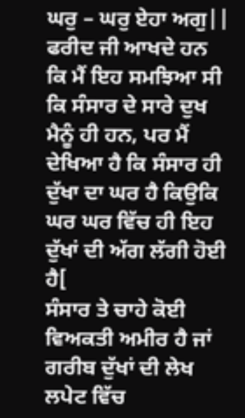ਘਰੁ – ਘਰੁ ਏਹਾ ਅਗੁ||
ਫਰੀਦ ਜੀ ਆਖਦੇ ਹਨ ਕਿ ਮੈਂ ਇਹ ਸਮਝਿਆ ਸੀ ਕਿ ਸੰਸਾਰ ਦੇ ਸਾਰੇ ਦੁਖ ਮੈਨੂੰ ਹੀ ਹਨ, ਪਰ ਮੈਂ ਦੇਖਿਆ ਹੈ ਕਿ ਸੰਸਾਰ ਹੀ ਦੁੱਖਾ ਦਾ ਘਰ ਹੈ ਕਿਉਕਿ ਘਰ ਘਰ ਵਿੱਚ ਹੀ ਇਹ ਦੁੱਖਾਂ ਦੀ ਅੱਗ ਲੱਗੀ ਹੋਈ ਹੈ[
ਸੰਸਾਰ ਤੇ ਚਾਹੇ ਕੋਈ ਵਿਅਕਤੀ ਅਮੀਰ ਹੈ ਜਾਂ ਗਰੀਬ ਦੁੱਖਾਂ ਦੀ ਲੇਖ ਲਪੇਟ ਵਿੱਚ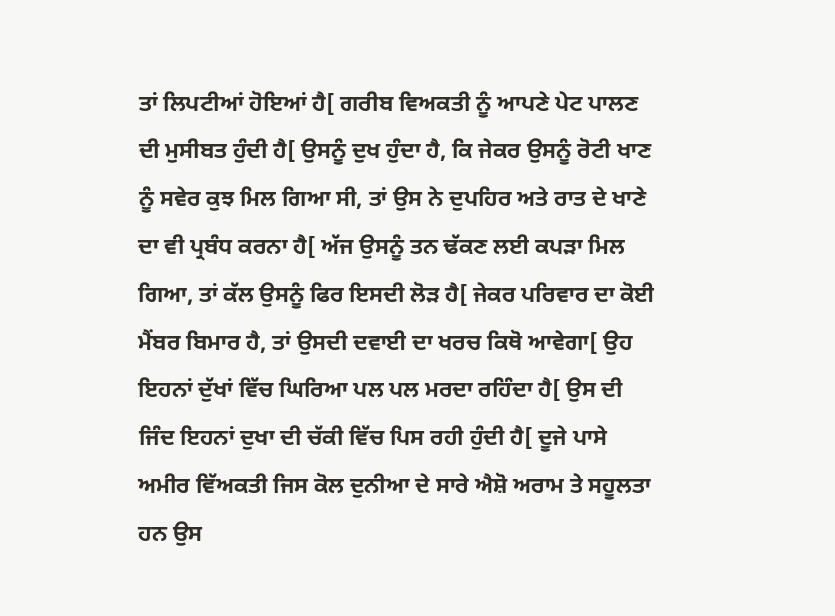ਤਾਂ ਲਿਪਟੀਆਂ ਹੋਇਆਂ ਹੈ[ ਗਰੀਬ ਵਿਅਕਤੀ ਨੂੰ ਆਪਣੇ ਪੇਟ ਪਾਲਣ ਦੀ ਮੁਸੀਬਤ ਹੁੰਦੀ ਹੈ[ ਉਸਨੂੰ ਦੁਖ ਹੁੰਦਾ ਹੈ, ਕਿ ਜੇਕਰ ਉਸਨੂੰ ਰੋਟੀ ਖਾਣ ਨੂੰ ਸਵੇਰ ਕੁਝ ਮਿਲ ਗਿਆ ਸੀ, ਤਾਂ ਉਸ ਨੇ ਦੁਪਹਿਰ ਅਤੇ ਰਾਤ ਦੇ ਖਾਣੇ ਦਾ ਵੀ ਪ੍ਰਬੰਧ ਕਰਨਾ ਹੈ[ ਅੱਜ ਉਸਨੂੰ ਤਨ ਢੱਕਣ ਲਈ ਕਪੜਾ ਮਿਲ ਗਿਆ, ਤਾਂ ਕੱਲ ਉਸਨੂੰ ਫਿਰ ਇਸਦੀ ਲੋੜ ਹੈ[ ਜੇਕਰ ਪਰਿਵਾਰ ਦਾ ਕੋਈ ਮੈਂਬਰ ਬਿਮਾਰ ਹੈ, ਤਾਂ ਉਸਦੀ ਦਵਾਈ ਦਾ ਖਰਚ ਕਿਥੋ ਆਵੇਗਾ[ ਉਹ ਇਹਨਾਂ ਦੁੱਖਾਂ ਵਿੱਚ ਘਿਰਿਆ ਪਲ ਪਲ ਮਰਦਾ ਰਹਿੰਦਾ ਹੈ[ ਉਸ ਦੀ ਜਿੰਦ ਇਹਨਾਂ ਦੁਖਾ ਦੀ ਚੱਕੀ ਵਿੱਚ ਪਿਸ ਰਹੀ ਹੁੰਦੀ ਹੈ[ ਦੂਜੇ ਪਾਸੇ ਅਮੀਰ ਵਿੱਅਕਤੀ ਜਿਸ ਕੋਲ ਦੁਨੀਆ ਦੇ ਸਾਰੇ ਐਸ਼ੋ ਅਰਾਮ ਤੇ ਸਹੂਲਤਾ ਹਨ ਉਸ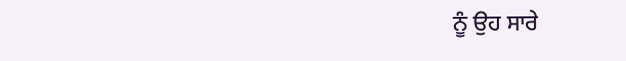ਨੂੰ ਉਹ ਸਾਰੇ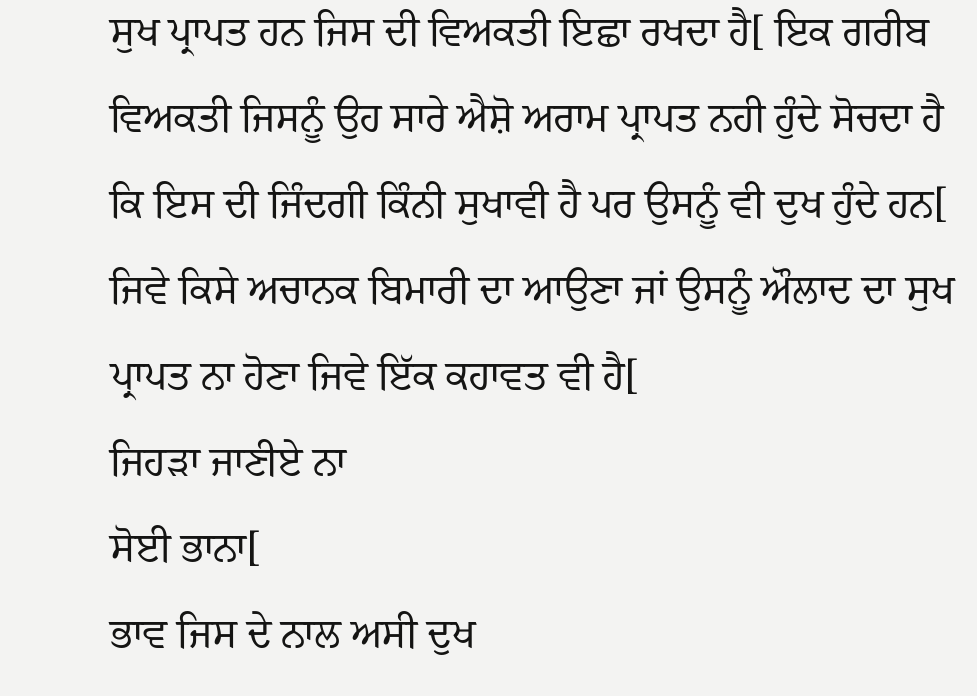ਸੁਖ ਪ੍ਰਾਪਤ ਹਨ ਜਿਸ ਦੀ ਵਿਅਕਤੀ ਇਛਾ ਰਖਦਾ ਹੈ[ ਇਕ ਗਰੀਬ ਵਿਅਕਤੀ ਜਿਸਨੂੰ ਉਹ ਸਾਰੇ ਐਸ਼ੋ ਅਰਾਮ ਪ੍ਰਾਪਤ ਨਹੀ ਹੁੰਦੇ ਸੋਚਦਾ ਹੈ ਕਿ ਇਸ ਦੀ ਜਿੰਦਗੀ ਕਿੰਨੀ ਸੁਖਾਵੀ ਹੈ ਪਰ ਉਸਨੂੰ ਵੀ ਦੁਖ ਹੁੰਦੇ ਹਨ[ ਜਿਵੇ ਕਿਸੇ ਅਚਾਨਕ ਬਿਮਾਰੀ ਦਾ ਆਉਣਾ ਜਾਂ ਉਸਨੂੰ ਔਲਾਦ ਦਾ ਸੁਖ ਪ੍ਰਾਪਤ ਨਾ ਹੋਣਾ ਜਿਵੇ ਇੱਕ ਕਹਾਵਤ ਵੀ ਹੈ[
ਜਿਹੜਾ ਜਾਣੀਏ ਨਾ
ਸੋਈ ਭਾਨਾ[
ਭਾਵ ਜਿਸ ਦੇ ਨਾਲ ਅਸੀ ਦੁਖ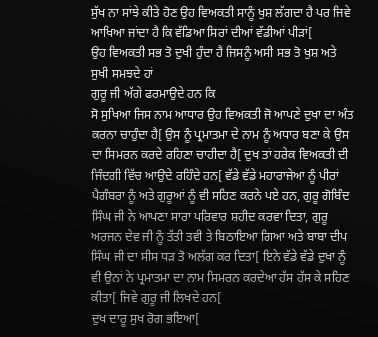ਸੁੱਖ ਨਾ ਸਾਂਝੇ ਕੀਤੇ ਹੋਣ ਉਹ ਵਿਅਕਤੀ ਸਾਨੂੰ ਖੁਸ਼ ਲੱਗਦਾ ਹੈ ਪਰ ਜਿਵੇ ਆਖਿਆ ਜਾਂਦਾ ਹੈ ਕਿ ਵੱਡਿਆ ਸਿਰਾਂ ਦੀਆਂ ਵੱਡੀਆਂ ਪੀੜਾਂ[
ਉਹ ਵਿਅਕਤੀ ਸਭ ਤੋ ਦੁਖੀ ਹੁੰਦਾ ਹੈ ਜਿਸਨੂੰ ਅਸੀ ਸਭ ਤੋ ਖੁਸ਼ ਅਤੇ ਸੁਖੀ ਸਮਝਦੇ ਹਾਂ
ਗੁਰੂ ਜੀ ਅੱਗੇ ਫਰਮਾਉਦੇ ਹਨ ਕਿ
ਸੋ ਸੁਖਿਆ ਜਿਸ ਨਾਮ ਆਧਾਰ ਉਹ ਵਿਅਕਤੀ ਜੋ ਆਪਣੇ ਦੁਖਾ ਦਾ ਅੰਤ ਕਰਨਾ ਚਾਹੁੰਦਾ ਹੈ[ ਉਸ ਨੂੰ ਪ੍ਰਮਾਤਮਾ ਦੇ ਨਾਮ ਨੂੰ ਅਧਾਰ ਬਣਾ ਕੇ ਉਸ ਦਾ ਸਿਮਰਨ ਕਰਦੇ ਰਹਿਣਾ ਚਾਹੀਦਾ ਹੈ[ ਦੁਖ ਤਾਂ ਹਰੇਕ ਵਿਅਕਤੀ ਦੀ ਜਿੰਦਗੀ ਵਿੱਚ ਆਉਦੇ ਰਹਿੰਦੇ ਹਨ[ ਵੱਡੇ ਵੱਡੇ ਮਹਾਰਾਜੇਆ ਨੂੰ ਪੀਰਾਂ ਪੈਗੰਬਰਾ ਨੂੰ ਅਤੇ ਗੁਰੂਆਂ ਨੂੰ ਵੀ ਸਹਿਣ ਕਰਨੇ ਪਏ ਹਨ, ਗੁਰੂ ਗੋਬਿੰਦ ਸਿੰਘ ਜੀ ਨੇ ਆਪਣਾ ਸਾਰਾ ਪਰਿਵਾਰ ਸ਼ਹੀਦ ਕਰਵਾ ਦਿਤਾ, ਗੁਰੂ ਅਰਜਨ ਦੇਵ ਜੀ ਨੂੰ ਤੱਤੀ ਤਵੀ ਤੇ ਬਿਠਾਇਆ ਗਿਆ ਅਤੇ ਬਾਬਾ ਦੀਪ ਸਿੰਘ ਜੀ ਦਾ ਸੀਸ ਧੜ ਤੋ ਅਲੱਗ ਕਰ ਦਿਤਾ[ ਇਨੇ ਵੱਡੇ ਵੱਡੇ ਦੁਖਾ ਨੂੰ ਵੀ ਉਨਾਂ ਨੇ ਪ੍ਰਮਾਤਮਾ ਦਾ ਨਾਮ ਸਿਮਰਨ ਕਰਦੇਆ ਹੱਸ ਹੱਸ ਕੇ ਸਹਿਣ ਕੀਤਾ[ ਜਿਵੇ ਗੁਰੂ ਜੀ ਲਿਖਦੇ ਹਨ[
ਦੁਖ ਦਾਰੂ ਸੁਖ ਰੋਗ ਭਇਆ[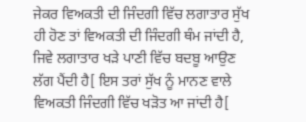ਜੇਕਰ ਵਿਅਕਤੀ ਦੀ ਜਿੰਦਗੀ ਵਿੱਚ ਲਗਾਤਾਰ ਸੁੱਖ ਹੀ ਹੋਣ ਤਾਂ ਵਿਅਕਤੀ ਦੀ ਜਿੰਦਗੀ ਥੰਮ ਜਾਂਦੀ ਹੈ, ਜਿਵੇ ਲਗਾਤਾਰ ਖੜੇ ਪਾਣੀ ਵਿੱਚ ਬਦਬੂ ਆਉਣ ਲੱਗ ਪੈਂਦੀ ਹੈ[ ਇਸ ਤਰਾਂ ਸੁੱਖ ਨੂੰ ਮਾਨਣ ਵਾਲੇ ਵਿਅਕਤੀ ਜਿੰਦਗੀ ਵਿੱਚ ਖੜੋਤ ਆ ਜਾਂਦੀ ਹੈ[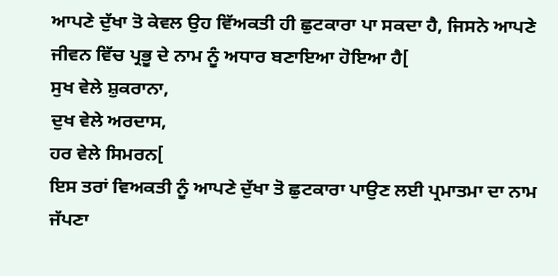ਆਪਣੇ ਦੁੱਖਾ ਤੋ ਕੇਵਲ ਉਹ ਵਿੱਅਕਤੀ ਹੀ ਛੁਟਕਾਰਾ ਪਾ ਸਕਦਾ ਹੈ, ਜਿਸਨੇ ਆਪਣੇ ਜੀਵਨ ਵਿੱਚ ਪ੍ਰਭੂ ਦੇ ਨਾਮ ਨੂੰ ਅਧਾਰ ਬਣਾਇਆ ਹੋਇਆ ਹੈ[
ਸੁਖ ਵੇਲੇ ਸ਼ੁਕਰਾਨਾ,
ਦੁਖ ਵੇਲੇ ਅਰਦਾਸ,
ਹਰ ਵੇਲੇ ਸਿਮਰਨ[
ਇਸ ਤਰਾਂ ਵਿਅਕਤੀ ਨੂੰ ਆਪਣੇ ਦੁੱਖਾ ਤੋ ਛੁਟਕਾਰਾ ਪਾਉਣ ਲਈ ਪ੍ਰਮਾਤਮਾ ਦਾ ਨਾਮ ਜੱਪਣਾ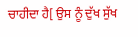ਚਾਹੀਦਾ ਹੈ[ ਉਸ ਨੂੰ ਦੁੱਖ ਸੁੱਖ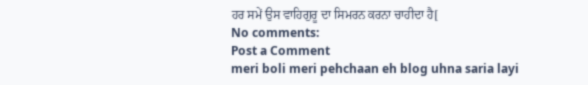ਹਰ ਸਮੇਂ ਉਸ ਵਾਹਿਗੁਰੂ ਦਾ ਸਿਮਰਨ ਕਰਨਾ ਚਾਹੀਦਾ ਹੈ[
No comments:
Post a Comment
meri boli meri pehchaan eh blog uhna saria layi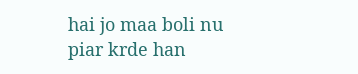hai jo maa boli nu piar krde han